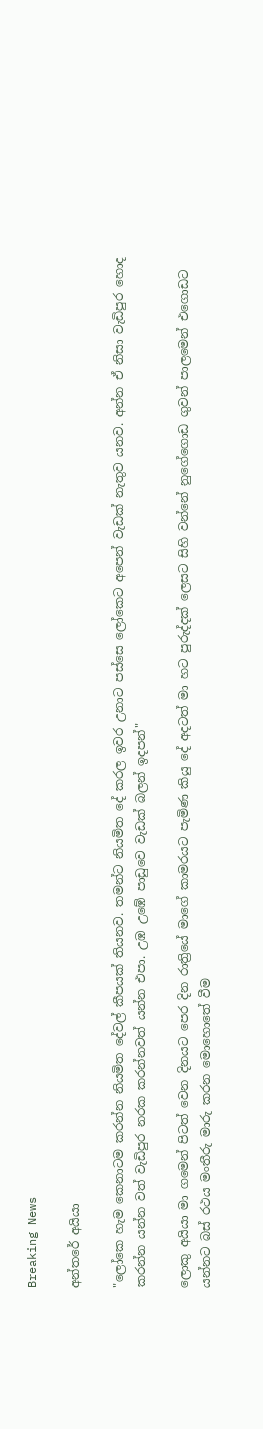Breaking News

අන්තරේ අයියා

"ලෝකෙ හැම කෙනාටම කරන්න නියමිත දේවල් කීපයක් තියනව. තමන්ට නියමිත දේ කරල ඉවර උනාට පස්සෙ ලෝකෙට අපෙන් වැඩක් නැතුව යනව. අන්න ඒ නිසා වැඩිපුර හොද කරන්න යන්න වත් වැඩිපුර නරක කරන්නවත් යන්න එපා. උඹ උඹේ පාඩුවෙ වැඩක් බලන් ඉදපන්"

ලොකු අයියා මා ගමෙන් පිටත් වෙන දිනයට පෙර දින රාත්‍රියේ මාගේ කාමරයට පැමිණ කියු දේ අදටත් මා හට පුරුද්දක් ලෙසට සිහි වන්නේ නුගේගොඩ ගුවන් පාලමෙන් එගොඩට යන්නට බස් රථය මංතීරු මාරු කරන මොහොතේ වීම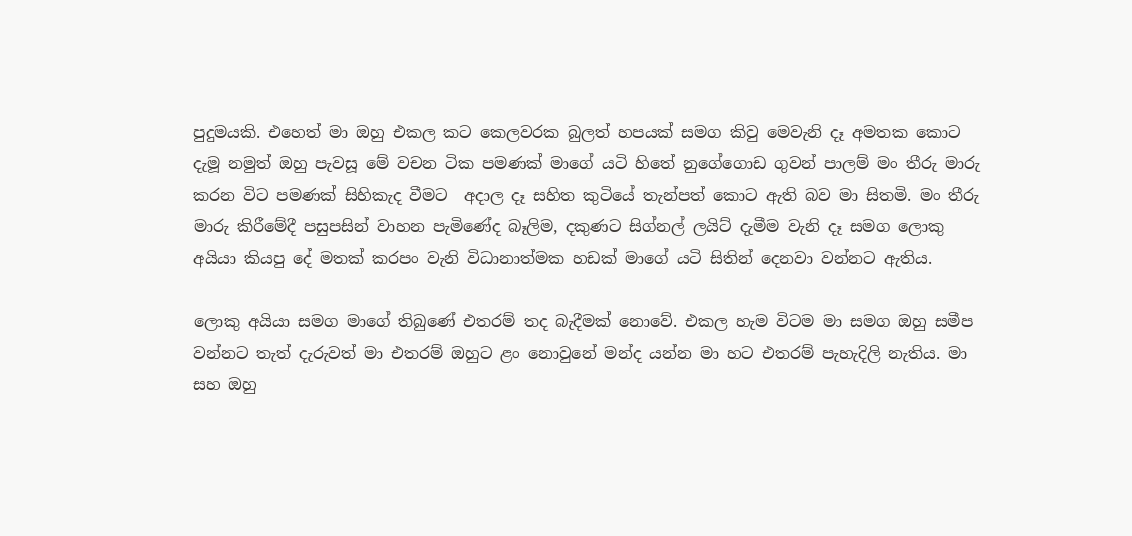පුදුමයකි. එහෙත් මා ඔහු එකල කට කෙලවරක බුලත් හපයක් සමග කිවු මෙවැනි දෑ අමතක කොට දැමූ නමුත් ඔහු පැවසූ මේ වචන ටික පමණක් මාගේ යටි හිතේ නුගේගොඩ ගුවන් පාලම් මං තීරු මාරු කරන විට පමණක් සිහිකැද වීමට  අදාල දෑ සහිත කුටියේ තැන්පත් කොට ඇති බව මා සිතමි. මං තීරු මාරු කිරීමේදී පසුපසින් වාහන පැමිණේද බෑලිම, දකුණට සිග්නල් ලයිට් දැමීම වැනි දෑ සමග ලොකු අයියා කියපු දේ මතක් කරපං වැනි විධානාත්මක හඩක් මාගේ යටි සිතින් දෙනවා වන්නට ඇතිය.

ලොකු අයියා සමග මාගේ තිබුණේ එතරම් තද බැදීමක් නොවේ. එකල හැම විටම මා සමග ඔහු සමීප වන්නට තැත් දැරුවත් මා එතරම් ඔහුට ළං නොවුනේ මන්ද යන්න මා හට එතරම් පැහැදිලි නැතිය. මා සහ ඔහු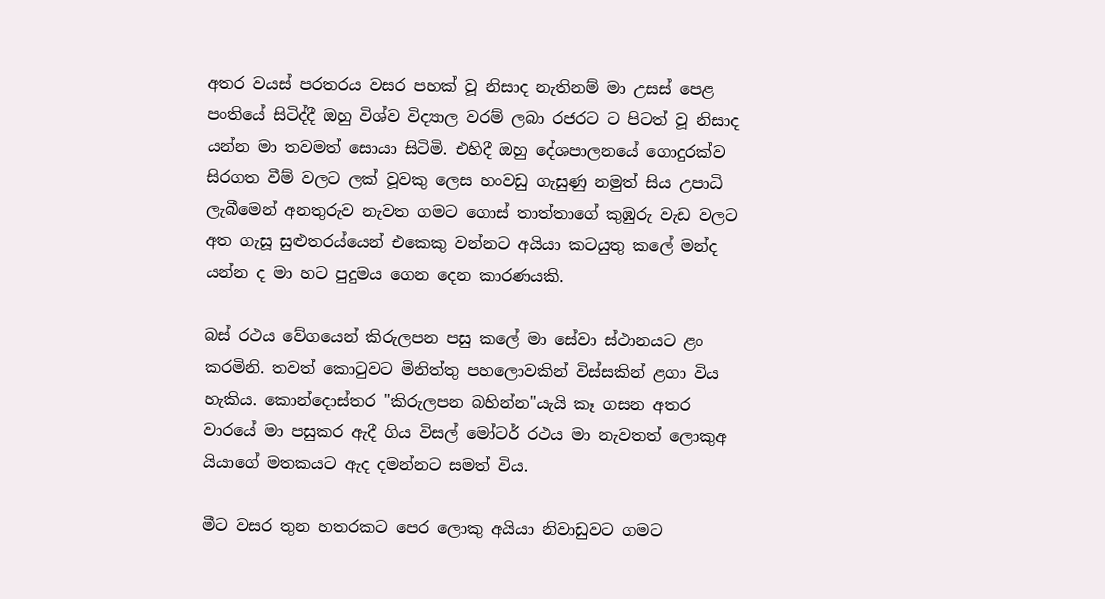අතර වයස් පරතරය වසර පහක් වූ නිසාද නැතිනම් මා උසස් පෙළ පංතියේ සිටිද්දී ඔහු විශ්ව විද්‍යාල වරම් ලබා රජරට ට පිටත් වූ නිසාද යන්න මා තවමත් සොයා සිටිමි. එහිදී ඔහු දේශපාලනයේ ගොදුරක්ව සිරගත වීම් වලට ලක් වූවකු ලෙස හංවඩු ගැසුණු නමුත් සිය උපාධි ලැබීමෙන් අනතුරුව නැවත ගමට ගොස් තාත්තාගේ කුඹුරු වැඩ වලට අත ගැසූ සුළුතරය්යෙන් එකෙකු වන්නට අයියා කටයුතු කලේ මන්ද යන්න ද මා හට පුදුමය ගෙන දෙන කාරණයකි.

බස් රථය වේගයෙන් කිරුලපන පසු කලේ මා සේවා ස්ථානයට ළං කරමිනි. තවත් කොටුවට මිනිත්තු පහලොවකින් විස්සකින් ළගා විය හැකිය. කොන්දොස්තර "කිරුලපන බහින්න"යැයි කෑ ගසන අතර වාරයේ මා පසුකර ඇදී ගිය විසල් මෝටර් රථය මා නැවතත් ලොකුඅ යියාගේ මතකයට ඇද දමන්නට සමත් විය.

මීට වසර තුන හතරකට පෙර ලොකු අයියා නිවාඩුවට ගමට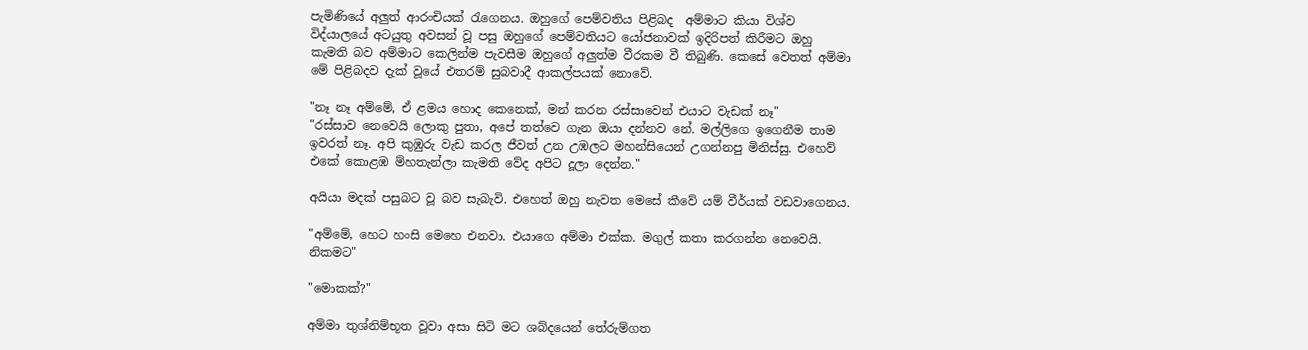පැමිණියේ අලුත් ආරංචියක් රැගෙනය. ඔහුගේ පෙම්වතිය පිළිබද  අම්මාට කියා විශ්ව විද්යාලයේ අටයුතු අවසන් වූ පසු ඔහුගේ පෙම්වතියට යෝජනාවක් ඉදිරිපත් කිරීමට ඔහු කැමති බව අම්මාට කෙලින්ම පැවසීම ඔහුගේ අලුත්ම වීරකම වී තිබුණි. කෙසේ වෙතත් අම්මා මේ පිළිබදව දැක් වූයේ එතරම් සුබවාදී ආකල්පයක් නොවේ.

"නෑ නෑ අම්මේ, ඒ ළමය හොද කෙනෙක්, මන් කරන රස්සාවෙන් එයාට වැඩක් නෑ"
"රස්සාව නෙවෙයි ලොකු පුතා, අපේ තත්වෙ ගැන ඔයා දන්නව නේ. මල්ලිගෙ ඉගෙනීම තාම ඉවරත් නෑ. අපි කුඹුරු වැඩ කරල ජීවත් උන උඹලට මහන්සියෙන් උගන්නපු මිනිස්සු. එහෙව් එකේ කොළඹ ම්හතැන්ලා කැමති වේද අපිට දූලා දෙන්න."

අයියා මදක් පසුබට වූ බව සැබැවි. එහෙත් ඔහු නැවත මෙසේ කීවේ යම් වීර්යක් වඩවාගෙනය.

"අම්මේ, හෙට හංසි මෙහෙ එනවා. එයාගෙ අම්මා එක්ක. මගුල් කතා කරගන්න නෙවෙයි. නිකමට"

"මොකක්?"

අම්මා තුශ්නිම්භූත වූවා අසා සිටි මට ශබ්දයෙන් තේරුම්ගත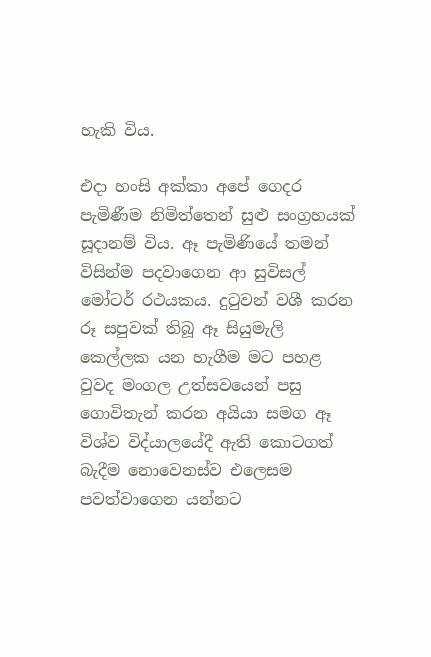හැකි විය.

එදා හංසි අක්කා අපේ ගෙදර පැමිණීම නිමිත්තෙන් සුළු සංග්‍රහයක් සූදානම් විය. ඈ පැමිණියේ තමන් විසින්ම පදවාගෙන ආ සුවිසල් මෝටර් රථයකය. දුටුවන් වශී කරන රූ සපුවක් තිබූ ඈ සියුමැලි කෙල්ලක යන හැගීම මට පහළ වුවද මංගල උත්සවයෙන් පසු ගොවිතැන් කරන අයියා සමග ඈ විශ්ව විද්යාලයේදී ඇති කොටගත් බැදීම නොවෙනස්ව එලෙසම පවත්වාගෙන යන්නට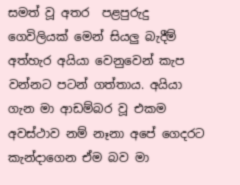සමත් වූ අතර  පළපුරුදු ගෙවිලියක් මෙන් සියලු බැදීම් අත්හැර අයියා වෙනුවෙන් කැප වන්නට පටන් ගත්තාය. අයියා ගැන මා ආඩම්බර වූ එකම අවස්ථාව නම් නෑනා අපේ ගෙදරට කැන්දාගෙන ඒම බව මා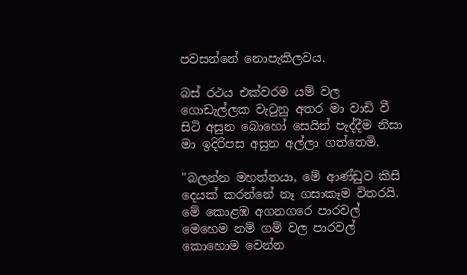පවසන්නේ නොපැකිලවය.

බස් රථය එක්වරම යම් වල ගොඩැල්ලක වැටුනු අතර මා වාඩි වී සිටි අසුන බොහෝ සෙයින් පැද්දීම නිසා මා ඉදිරිපස අසුන අල්ලා ගත්තෙමි.

"බලන්න මහත්තයා, මේ ආණ්ඩුව කිසි දෙයක් කරන්නේ නෑ ගසාකෑම විතරයි. මේ කොළඹ අගනගරෙ පාරවල් මෙහෙම නම් ගම් වල පාරවල් කොහොම වෙන්න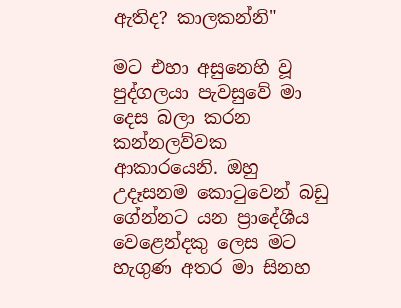ඇතිද? කාලකන්නි"

මට එහා අසුනෙහි වූ පුද්ගලයා පැවසුවේ මා දෙස බලා කරන කන්නලව්වක ආකාරයෙනි. ඔහු උදෑසනම කොටුවෙන් බඩු ගේන්නට යන ප්‍රාදේශීය වෙළෙන්දකු ලෙස මට හැගුණ අතර මා සිනහ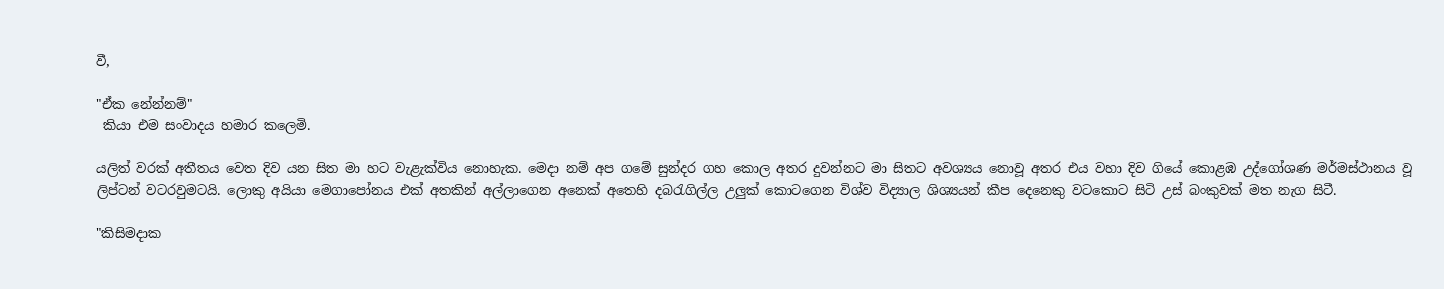වී,

"ඒක නේන්නම්"
 කියා එම සංවාදය හමාර කලෙමි.

යලිත් වරක් අතීතය වෙත දිව යන සිත මා හට වැළැක්විය නොහැක. මෙදා නම් අප ගමේ සුන්දර ගහ කොල අතර දුවන්නට මා සිතට අවශ්‍යය නොවූ අතර එය වහා දිව ගියේ කොළඹ උද්ගෝශණ මර්මස්ථානය වූ ලිප්ටන් වටරවුමටයි. ලොකු අයියා මෙගාපෝනය එක් අතකින් අල්ලාගෙන අනෙක් අතෙහි දබරැගිල්ල උලුක් කොටගෙන විශ්ව විද්‍යාල ශිශ්‍යයන් කීප දෙනෙකු වටකොට සිටි උස් බංකුවක් මත නැග සිටී.

"කිසිමදාක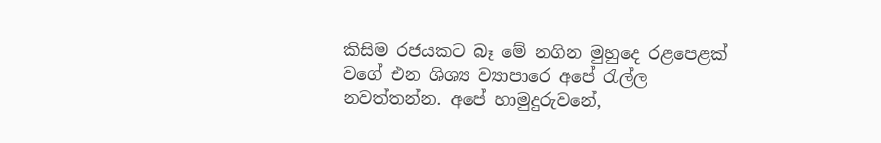කිසිම රජයකට බෑ මේ නගින මුහුදෙ රළපෙළක් වගේ එන ශිශ්‍ය ව්‍යාපාරෙ අපේ රැල්ල නවත්තන්න. අපේ හාමුදුරුවනේ,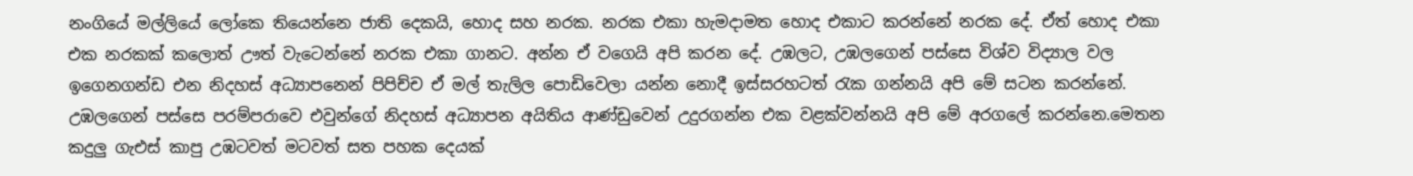නංගියේ මල්ලියේ ලෝකෙ තියෙන්නෙ ජාති දෙකයි, හොද සහ නරක. නරක එකා හැමදාමත හොද එකාට කරන්නේ නරක දේ. ඒත් හොද එකා එක නරකක් කලොත් ඌත් වැටෙන්නේ නරක එකා ගානට. අන්න ඒ වගෙයි අපි කරන දේ. උඹලට, උඹලගෙන් පස්සෙ විශ්ව විද්‍යාල වල ඉගෙනගන්ඩ එන නිදහස් අධ්‍යාපනෙන් පිපිච්ච ඒ මල් තැලිල පොඩිවෙලා යන්න නොදී ඉස්සරහටත් රැක ගන්නයි අපි මේ සටන කරන්නේ. උඹලගෙන් පස්සෙ පරම්පරාවෙ එවුන්ගේ නිදහස් අධ්‍යාපන අයිතිය ආණ්ඩුවෙන් උදුරගන්න එක වළක්වන්නයි අපි මේ අරගලේ කරන්නෙ.මෙතන කදුලු ගැඑස් කාපු උඹටවත් මටවත් සත පහක දෙයක්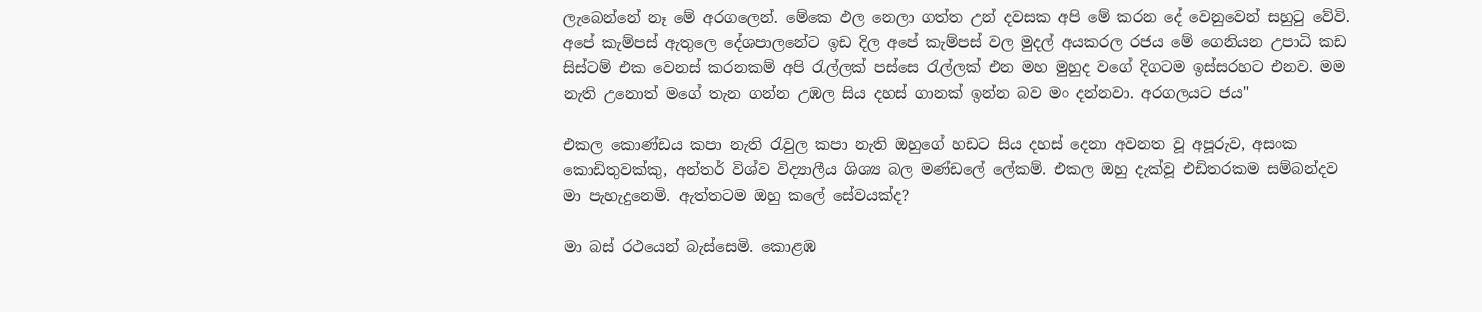ලැබෙන්නේ නෑ මේ අරගලෙන්. මේකෙ ඵල නෙලා ගත්ත උන් දවසක අපි මේ කරන දේ වෙනුවෙන් සහුටු වේවි. අපේ කැම්පස් ඇතුලෙ දේශපාලනේට ඉඩ දිල අපේ කැම්පස් වල මුදල් අයකරල රජය මේ ගෙනියන උපාධි කඩ සිස්ටම් එක වෙනස් කරනකම් අපි රැල්ලක් පස්සෙ රැල්ලක් එන මහ මුහුද වගේ දිගටම ඉස්සරහට එනව. මම නැති උනොත් මගේ තැන ගන්න උඹල සිය දහස් ගානක් ඉන්න බව මං දන්නවා. අරගලයට ජය"

එකල කොණ්ඩය කපා නැති රැවුල කපා නැති ඔහුගේ හඩට සිය දහස් දෙනා අවනත වූ අපූරුව, අසංක කොඩිතුවක්කු, අන්තර් විශ්ව විද්‍යාලීය ශිශ්‍ය බල මණ්ඩලේ ලේකම්. එකල ඔහු දැක්වූ එඩිතරකම සම්බන්දව මා පැහැදුනෙමි. ඇත්තටම ඔහු කලේ සේවයක්ද?

මා බස් රථයෙන් බැස්සෙමි. කොළඹ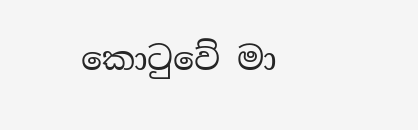කොටුවේ මා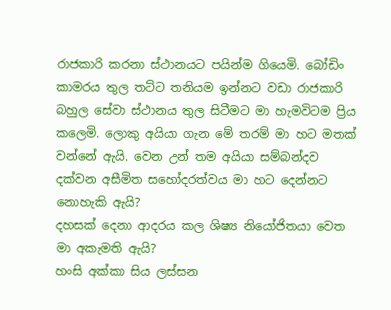රාජකාරි කරනා ස්ථානයට පයින්ම ගියෙමි. බෝඩිං කාමරය තුල තට්ට තනියම ඉන්නට වඩා රාජකාරි බහුල සේවා ස්ථානය තුල සිටීමට මා හැමවිටම ප්‍රිය කලෙමි. ලොකු අයියා ගැන මේ තරම් මා හට මතක් වන්නේ ඇයි. වෙන උන් තම අයියා සම්බන්දව දක්වන අසීමිත සහෝදරත්වය මා හට දෙන්නට නොහැකි ඇයි?
දහසක් දෙනා ආදරය කල ශිෂ්‍ය නියෝජිතයා වෙත මා අකැමති ඇයි?
හංසි අක්කා සිය ලස්සන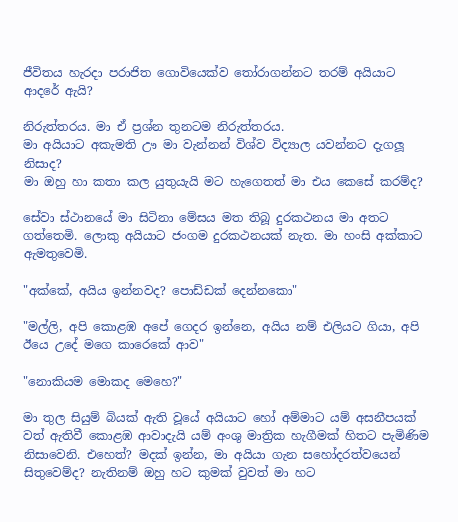ජීවිතය හැරදා පරාජිත ගොවියෙක්ව තෝරාගන්නට තරම් අයියාට ආදරේ ඇයි?

නිරුත්තරය. මා ඒ ප්‍රශ්න තුනටම නිරුත්තරය.
මා අයියාට අකැමති ඌ මා වැන්නන් විශ්ව විද්‍යාල යවන්නට දැගලූ නිසාද?
මා ඔහු හා කතා කල යුතුයැයි මට හැගෙතත් මා එය කෙසේ කරම්ද?

සේවා ස්ථානයේ මා සිටිනා මේසය මත තිබූ දුරකථනය මා අතට ගත්තෙමි. ලොකු අයියාට ජංගම දුරකථනයක් නැත. මා හංසි අක්කාට ඇමතුවෙමි.

"අක්කේ, අයිය ඉන්නවද? පොඩ්ඩක් දෙන්නකො"

"මල්ලි, අපි කොළඹ අපේ ගෙදර ඉන්නෙ, අයිය නම් එලියට ගියා, අපි ඊයෙ උදේ මගෙ කාරෙකේ ආව"

"නොකියම මොකද මෙහෙ?"

මා තුල සියුම් බියක් ඇති වූයේ අයියාට හෝ අම්මාට යම් අසනීපයක් වත් ඇතිවී කොළඹ ආවාදැයි යම් අංශු මාත්‍රික හැගීමක් හිතට පැමිණිම නිසාවෙනි. එහෙත්? මදක් ඉන්න, මා අයියා ගැන සහෝදරත්වයෙන් සිතුවෙම්ද? නැතිනම් ඔහු හට කුමක් වුවත් මා හට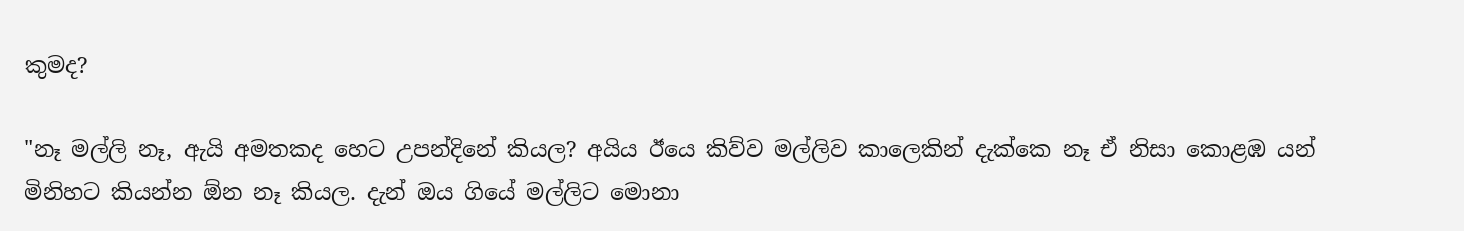කුමද?

"නෑ මල්ලි නෑ, ඇයි අමතකද හෙට උපන්දිනේ කියල? අයිය ඊයෙ කිව්ව මල්ලිව කාලෙකින් දැක්කෙ නෑ ඒ නිසා කොළඹ යන් මිනිහට කියන්න ඕන නෑ කියල. දැන් ඔය ගියේ මල්ලිට මොනා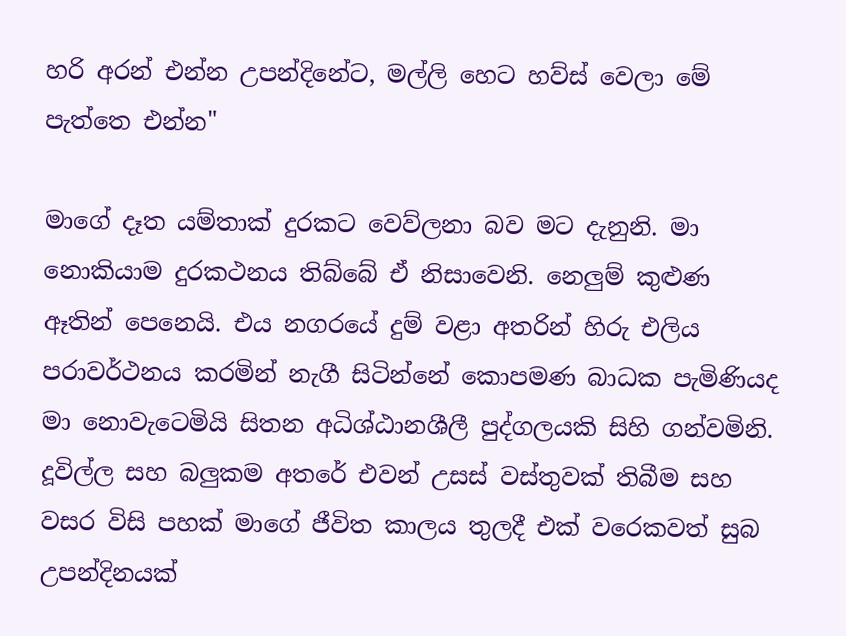හරි අරන් එන්න උපන්දිනේට, මල්ලි හෙට හව්ස් වෙලා මේ පැත්තෙ එන්න"

මාගේ දෑත යම්තාක් දුරකට වෙව්ලනා බව මට දැනුනි. මා නොකියාම දුරකථනය තිබ්බේ ඒ නිසාවෙනි. නෙලුම් කුළුණ ඈතින් පෙනෙයි. එය නගරයේ දුම් වළා අතරින් හිරු එලිය පරාවර්ථනය කරමින් නැගී සිටින්නේ කොපමණ බාධක පැමිණියද මා නොවැටෙමියි සිතන අධිශ්ඨානශීලී පුද්ගලයකි සිහි ගන්වමිනි. දූවිල්ල සහ බලුකම අතරේ එවන් උසස් වස්තුවක් තිබීම සහ වසර විසි පහක් මාගේ ජීවිත කාලය තුලදී එක් වරෙකවත් සුබ උපන්දිනයක්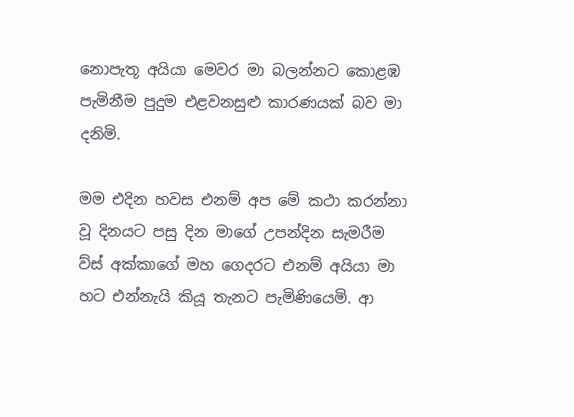නොපැතූ අයියා මෙවර මා බලන්නට කොළඹ පැමිනීම පුදුම එළවනසුළු කාරණයක් බව මා දනිමි.

මම එදින හවස එනම් අප මේ කථා කරන්නා වූ දිනයට පසු දින මාගේ උපන්දින සැමරීම ව්ස් අක්කාගේ මහ ගෙදරට එනම් අයියා මා හට එන්නැයි කියූ තැනට පැමිණියෙමි. ආ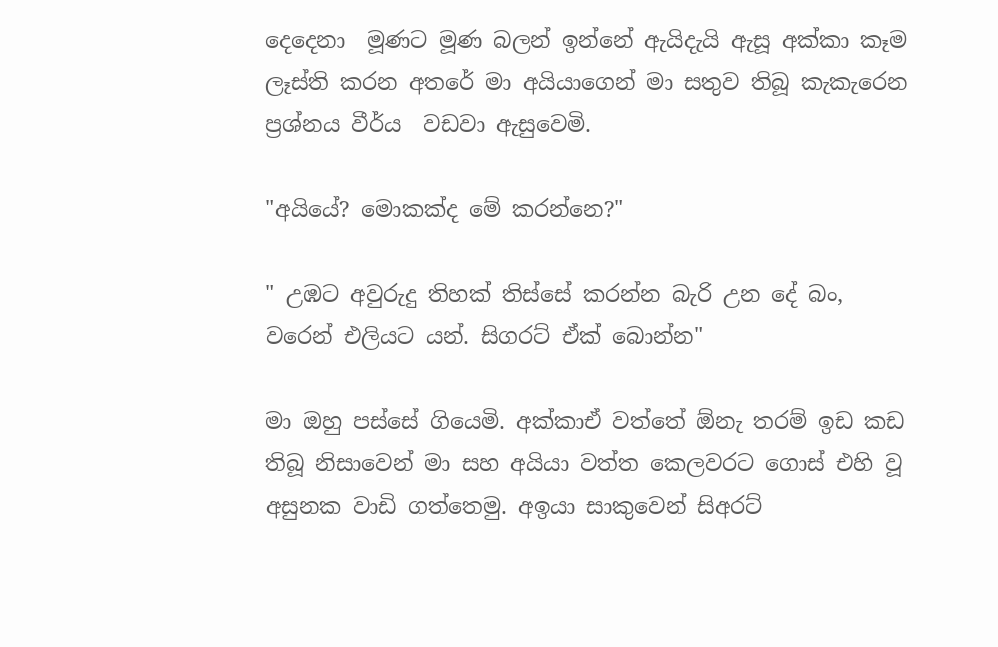දෙදෙනා  මූණට මූණ බලන් ඉන්නේ ඇයිදැයි ඇසූ අක්කා කෑම ලෑස්ති කරන අතරේ මා අයියාගෙන් මා සතුව තිබූ කැකැරෙන ප්‍රශ්නය වීර්ය  වඩවා ඇසුවෙමි.

"අයියේ? මොකක්ද මේ කරන්නෙ?"

" උඹට අවුරුදු තිහක් තිස්සේ කරන්න බැරි උන දේ බං, වරෙන් එලියට යන්. සිගරට් ඒක් බොන්න"

මා ඔහු පස්සේ ගියෙමි. අක්කාඒ වත්තේ ඕනැ තරම් ඉඩ කඩ තිබූ නිසාවෙන් මා සහ අයියා වත්ත කෙලවරට ගොස් එහි වූ අසුනක වාඩි ගත්තෙමු. අඉයා සාකුවෙන් සිඅරට්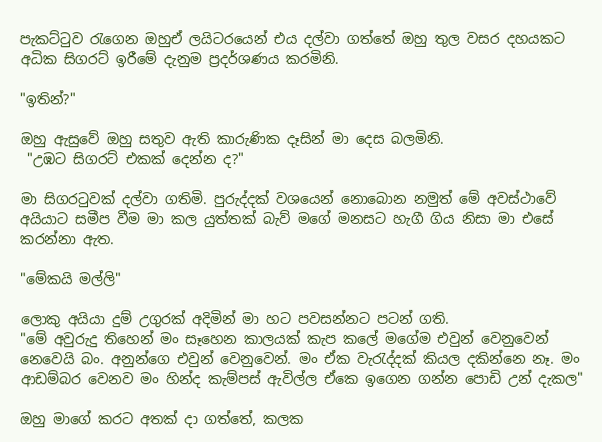පැකට්ටුව රැගෙන ඔහුඒ ලයිටරයෙන් එය දල්වා ගත්තේ ඔහු තුල වසර දහයකට අධික සිගරට් ඉරීමේ දැනුම ප්‍රදර්ශණය කරමිනි.

"ඉතින්?"

ඔහු ඇසුවේ ඔහු සතුව ඇති කාරුණික දෑසින් මා දෙස බලමිනි.
 "උඹට සිගරට් එකක් දෙන්න ද?"

මා සිගරටුවක් දල්වා ගතිමි. පුරුද්දක් වශයෙන් නොබොන නමුත් මේ අවස්ථාවේ අයියාට සමීප වීම මා කල යුත්තක් බැව් මගේ මනසට හැගී ගිය නිසා මා එසේ කරන්නා ඇත.

"මේකයි මල්ලි"

ලොකු අයියා දුම් උගුරක් අදිමින් මා හට පවසන්නට පටන් ගති.
"මේ අවුරුදු තිහෙන් මං සෑහෙන කාලයක් කැප කලේ මගේම එවුන් වෙනුවෙන් නෙවෙයි බං. අනුන්ගෙ එවුන් වෙනුවෙන්. මං ඒක වැරැද්දක් කියල දකින්නෙ නෑ. මං ආඩම්බර වෙනව මං හින්ද කැම්පස් ඇවිල්ල ඒකෙ ඉගෙන ගන්න පොඩි උන් දැකල"

ඔහු මාගේ කරට අතක් දා ගත්තේ, කලක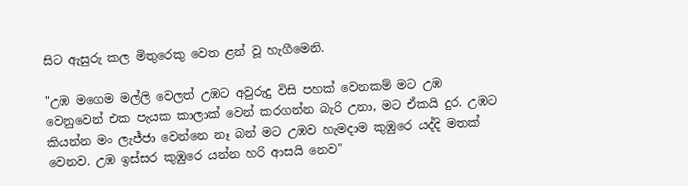සිට ඇසුරු කල මිතුරෙකු වෙත ළන් වූ හැගීමෙනි.

"උඹ මගෙම මල්ලි වෙලත් උඹට අවුරුදු විසි පහක් වෙනකම් මට උඹ වෙනුවෙන් එක පැයක කාලාක් වෙන් කරගන්න බැරි උනා, මට ඒකයි දුර. උඹට කියන්න මං ලැජ්ජා වෙන්නෙ නෑ බන් මට උඹව හැමදාම කුඹුරෙ යද්දි මතක් වෙනව. උඹ ඉස්සර කුඹුරෙ යන්න හරි ආසයි නෙව"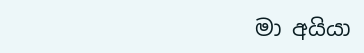මා අයියා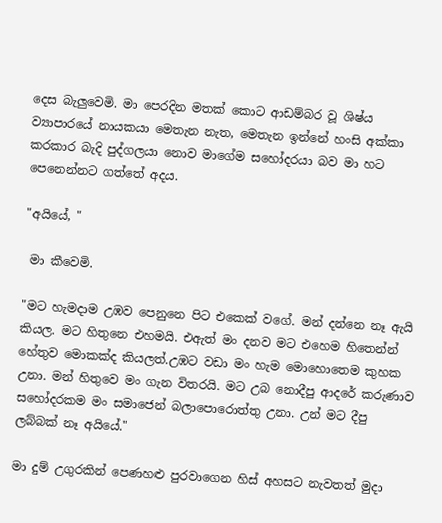දෙස බැලුවෙමි. මා පෙරදින මතක් කොට ආඩම්බර වූ ශිෂ්ය ව්‍යාපාරයේ නායකයා මෙතැන නැත, මෙතැන ඉන්නේ හංසි අක්කා කරකාර බැදි පුද්ගලයා නොව මාගේම සහෝදරයා බව මා හට පෙනෙන්නට ගත්තේ අදය.

"අයියේ, "

 මා කීවෙමි.

"මට හැමදාම උඹව පෙනුනෙ පිට එකෙක් වගේ. මන් දන්නෙ නෑ ඇයි කියල. මට හිතුනෙ එහමයි. එඇත් මං දනව මට එහෙම හිතෙන්න් හේතුව මොකක්ද කියලත්.උඹට වඩා මං හැම මොහොතෙම කුහක උනා. මන් හිතුවෙ මං ගැන විතරයි. මට උබ නොදීපු ආදරේ කරුණාව සහෝදරකම මං සමාජෙන් බලාපොරොත්තු උනා. උන් මට දීපු ලබ්බක් නෑ අයියේ."

මා දුම් උගුරකින් පෙණහළු පුරවාගෙන හිස් අහසට නැවතත් මුදා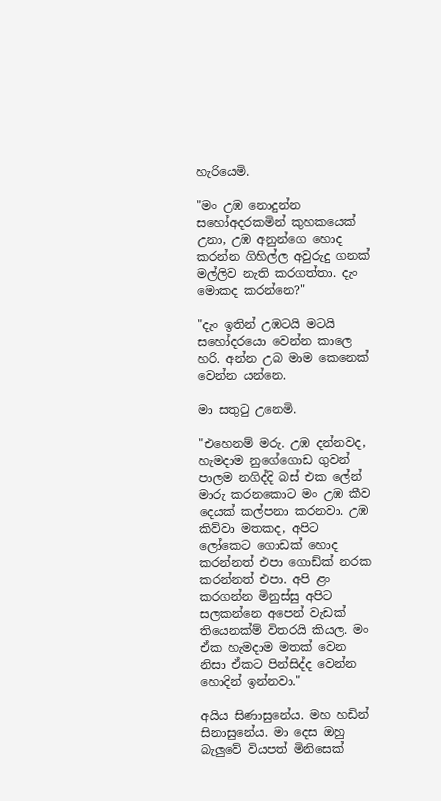හැරියෙමි.

"මං උඹ නොදුන්න සහෝඅදරකමින් කුහකයෙක් උනා, උඹ අනුන්ගෙ හොද කරන්න ගිහිල්ල අවුරුදු ගනක් මල්ලිව නැති කරගත්තා. දැං මොකද කරන්නෙ?"

"දැං ඉතින් උඹටයි මටයි සහෝදරයො වෙන්න කාලෙ හරි. අන්න උබ මාම කෙනෙක් වෙන්න යන්නෙ.

මා සතුටු උනෙමි.

"එහෙනම් මරු. උඹ දන්නවද, හැමදාම නුගේගොඩ ගුවන් පාලම නගිද්දි බස් එක ලේන් මාරු කරනකොට මං උඹ කීව දෙයක් කල්පනා කරනවා. උඹ කිව්වා මතකද, අපිට ලෝකෙට ගොඩක් හොද කරන්නත් එපා ගොඩ්ක් නරක කරන්නත් එපා. අපි ළං කරගන්න මිනුස්සු අපිට සලකන්නෙ අපෙන් වැඩක් තියෙනක්ම් විතරයි කියල. මං ඒක හැමදාම මතක් වෙන නිසා ඒකට පින්සිද්ද වෙන්න හොදින් ඉන්නවා."

අයිය සිණාසුනේය. මහ හඩින් සිනාසුනේය. මා දෙස ඔහු බැලුවේ වියපත් මිනිසෙක්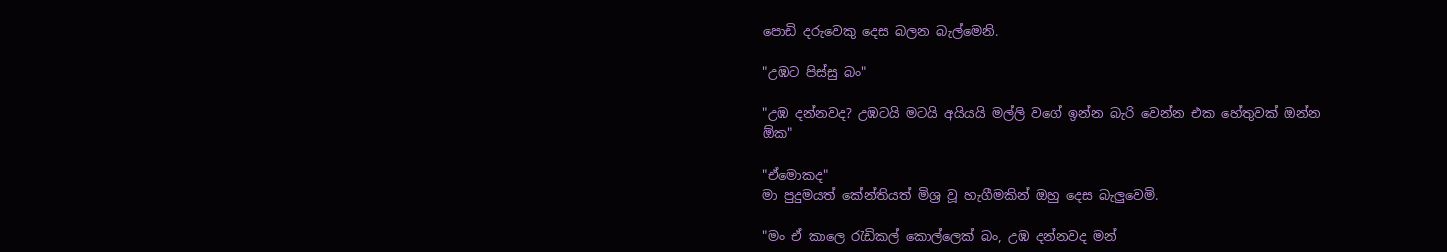පොඩි දරුවෙකු දෙස බලන බැල්මෙනි.

"උඹට පිස්සු බං"

"උඹ දන්නවද? උඹටයි මටයි අයියයි මල්ලි වගේ ඉන්න බැරි වෙන්න එක හේතුවක් ඔන්න ඕක"

"ඒමොකද"
මා පුදුමයත් කේන්තියත් මිශ්‍ර වූ හැගීමකින් ඔහු දෙස බැලුවෙමි.

"මං ඒ කාලෙ රැඩිකල් කොල්ලෙක් බං, උඹ දන්නවද මන්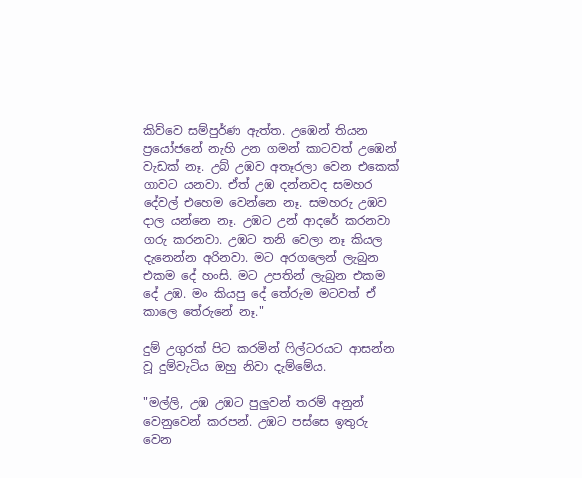කිව්වෙ සම්පුර්ණ ඇත්ත. උඹෙන් තියන ප්‍රයෝජනේ නැහි උන ගමන් කාටවත් උඹෙන් වැඩක් නෑ. උබ් උඹව අතෑරලා වෙන එකෙක් ගාවට යනවා. ඒත් උඹ දන්නවද සමහර දේවල් එහෙම වෙන්නෙ නෑ. සමහරු උඹව දාල යන්නෙ නෑ. උඹට උන් ආදරේ කරනවා ගරු කරනවා. උඹට තනි වෙලා නෑ කියල දැනෙන්න අරිනවා. මට අරගලෙන් ලැබුන එකම දේ හංසි. මට උපතින් ලැබුන එකම දේ උඹ. මං කියපු දේ තේරුම මටවත් ඒ කාලෙ තේරුනේ නෑ."

දුම් උගුරක් පිට කරමින් ෆිල්ටරයට ආසන්න වූ දුම්වැටිය ඔහු නිවා දැම්මේය.

"මල්ලි, උඹ උඹට පුලුවන් තරම් අනුන් වෙනුවෙන් කරපන්. උඹට පස්සෙ ඉතුරු වෙන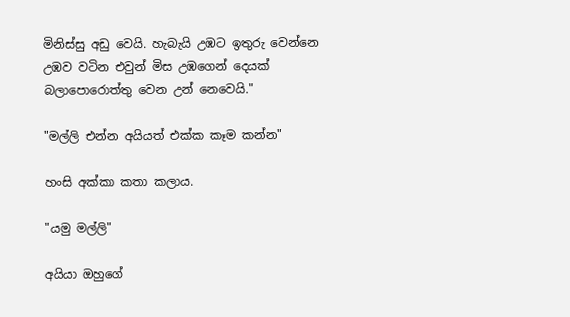මිනිස්සු අඩු වෙයි. හැබැයි උඹට ඉතුරු වෙන්නෙ උඹව වටින එවුන් මිස උඹගෙන් දෙයක් බලාපොරොත්තු වෙන උන් නෙවෙයි."

"මල්ලි එන්න අයියත් එක්ක කෑම කන්න"

හංසි අක්කා කතා කලාය.

"යමු මල්ලි"

අයියා ඔහුගේ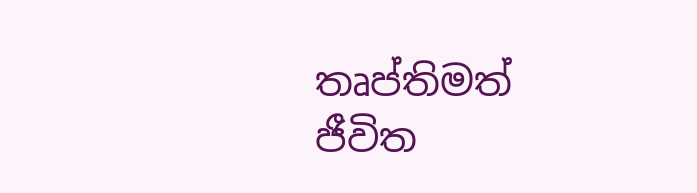තෘප්තිමත් ජීවිත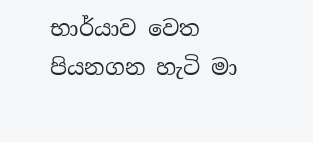භාර්යාව වෙත පියනගන හැටි මා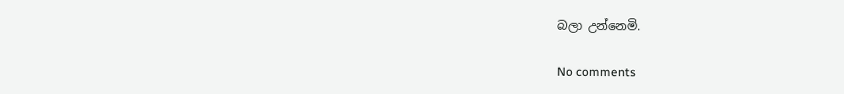බලා උන්නෙමි.

No comments